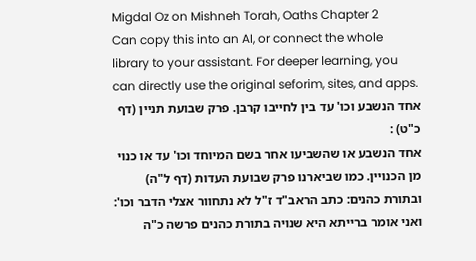Migdal Oz on Mishneh Torah, Oaths Chapter 2
Can copy this into an AI, or connect the whole library to your assistant. For deeper learning, you can directly use the original seforim, sites, and apps.
אחד הנשבע וכו' עד בין לחייבו קרבן. פרק שבועת תניין (דף כ"ט) :
אחד הנשבע או שהשביעו אחר בשם המיוחד וכו' עד או כנוי מן הכנויין. כמו שביארנו פרק שבועת העדות (דף ל"ה) ובתורת כהנים: כתב הראב"ד ז"ל לא נתחוור אצלי הדבר וכו': ואני אומר ברייתא היא שנויה בתורת כהנים פרשה כ"ה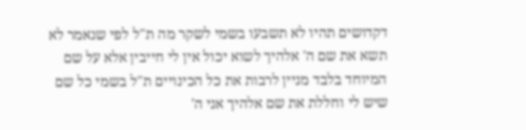דקדושים תהיו לא תשבעו בשמי לשקר מה ת"ל לפי שנאמר לא תשא את שם ה' אלהיך לשוא יכול אין לי חייבין אלא על שם המיוחד בלבד מניין לרבות את כל הכינויים ת"ל בשמי כל שם שיש לי וחללת את שם אלהיך אני ה'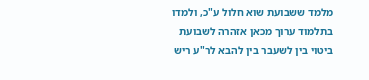מלמד ששבועת שוא חלול ע"כ, ולמדו בתלמוד ערוך מכאן אזהרה לשבועת ביטוי בין לשעבר בין להבא לר"ע ריש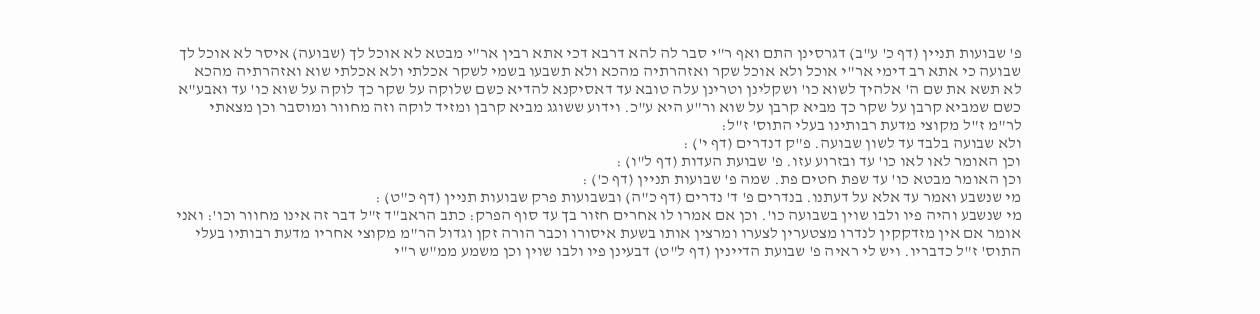פ' שבועות תניין (דף כ' ע"ב) דגרסינן התם ואף ר"י סבר לה להא דרבא דכי אתא רבין אר"י מבטא לא אוכל לך (שבועה) איסר לא אוכל לך שבועה כי אתא רב דימי אר"י אוכל ולא אוכל שקר ואזהרתיה מהכא ולא תשבעו בשמי לשקר אכלתי ולא אכלתי שוא ואזהרתיה מהכא לא תשא את שם ה' אלהיך לשוא כו' ושקלינן וטרינן עלה טובא עד דאסיקנא להדיא כשם שלוקה על שקר כך לוקה על שוא כו' עד ואבע"א כשם שמביא קרבן על שקר כך מביא קרבן על שוא ור"ע היא ע"כ. וידוע ששוגג מביא קרבן ומזיד לוקה וזה מחוור ומוסבר וכן מצאתי לר"מ ז"ל מקוצי מדעת רבותינו בעלי התוס' ז"ל:
ולא שבועה בלבד עד לשון שבועה. פ"ק דנדרים (דף י') :
וכן האומר לאו לאו כו' עד ובזרוע עזו. פ' שבועת העדות (דף ל"ו) :
וכן האומר מבטא כו' עד שפת חטים פת. שמה פ' שבועות תניין (דף כ') :
מי שנשבע ואמר עד אלא על דעתנו. בנדרים פ' ד' נדרים (דף כ"ה) ובשבועות פרק שבועות תניין (דף כ"ט) :
מי שנשבע והיה פיו ולבו שוין בשבועה כו'. וכן אם אמרו לו אחרים חזור בך עד סוף הפרק: כתב הראב"ד ז"ל דבר זה אינו מחוור וכו': ואני אומר אם אין מזדקקין לנדרו מצטערין לצערו ומרצין אותו בשעת איסורו וכבר הורה זקן וגדול הר"מ מקוצי אחריו מדעת רבותיו בעלי התוס' ז"ל כדבריו. ויש לי ראיה פ' שבועת הדיינין (דף ל"ט) דבעינן פיו ולבו שוין וכן משמע ממ"ש ר"י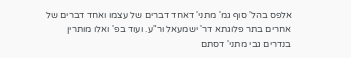אלפס בהל' סוף גמ' מתני' דאחד דברים של עצמו ואחד דברים של אחרים בתר פלוגתא דר' ישמעאל ור"ע. ועוד בפ' ואלו מותרין בנדרים גבי מתני' דסתם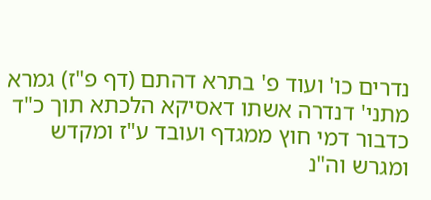נדרים כו' ועוד פ' בתרא דהתם (דף פ"ז) גמרא מתני' דנדרה אשתו דאסיקא הלכתא תוך כ"ד כדבור דמי חוץ ממגדף ועובד ע"ז ומקדש ומגרש וה"נ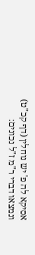אסיקא לה פ' יש נוחלין (דף קכ"ט) ונמצאו דברי ר"מ ז"ל נכונים: